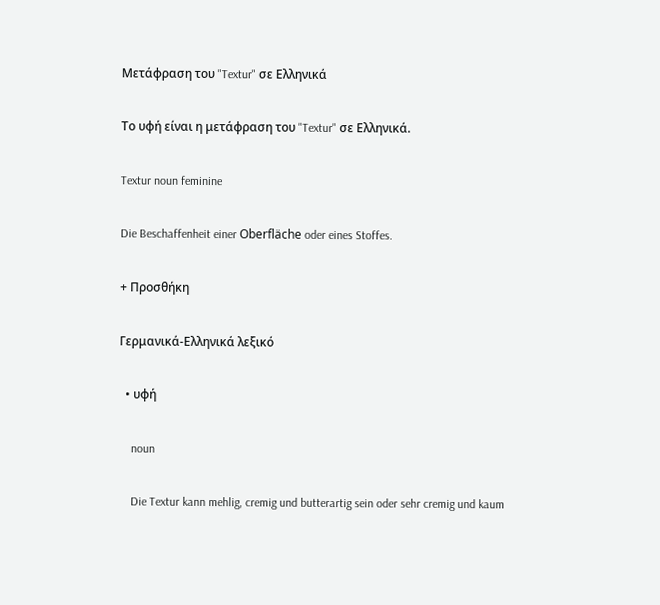Μετάφραση του "Textur" σε Ελληνικά

Το υφή είναι η μετάφραση του "Textur" σε Ελληνικά.

Textur noun feminine

Die Beschaffenheit einer Oberfläche oder eines Stoffes.

+ Προσθήκη

Γερμανικά-Ελληνικά λεξικό

  • υφή

    noun

    Die Textur kann mehlig, cremig und butterartig sein oder sehr cremig und kaum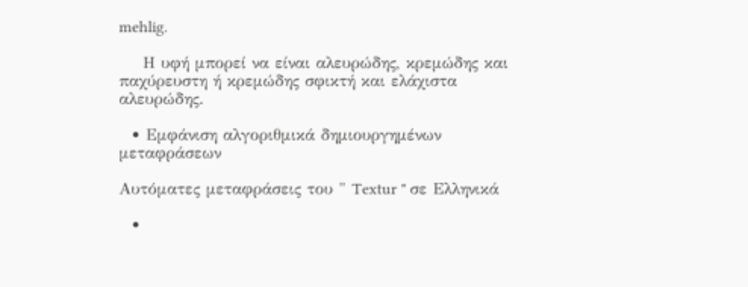mehlig.

    Η υφή μπορεί να είναι αλευρώδης, κρεμώδης και παχύρευστη ή κρεμώδης σφικτή και ελάχιστα αλευρώδης.

  • Εμφάνιση αλγοριθμικά δημιουργημένων μεταφράσεων

Αυτόματες μεταφράσεις του " Textur " σε Ελληνικά

  •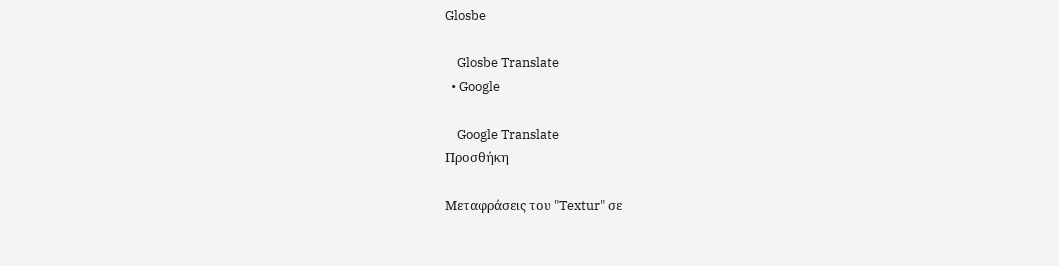Glosbe

    Glosbe Translate
  • Google

    Google Translate
Προσθήκη

Μεταφράσεις του "Textur" σε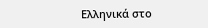Ελληνικά στο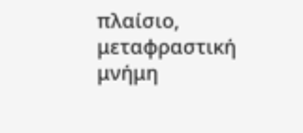πλαίσιο, μεταφραστική μνήμη